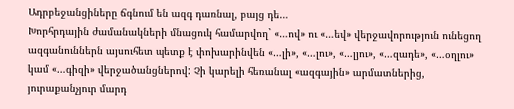Ադրբեջանցիները ճգնում են ազգ դառնալ, բայց դե…
Խորհրդային ժամանակների մնացուկ համարվող` «…ով» ու «…եվ» վերջավորություն ունեցող ազգանուններն այսուհետ պետք է փոխարինվեն «…լի», «…լու», «…լյու», «…զադե», «…օղլու» կամ «…գիզի» վերջածանցներով: Չի կարելի հեռանալ «ազգային» արմատներից, յուրաքանչյուր մարդ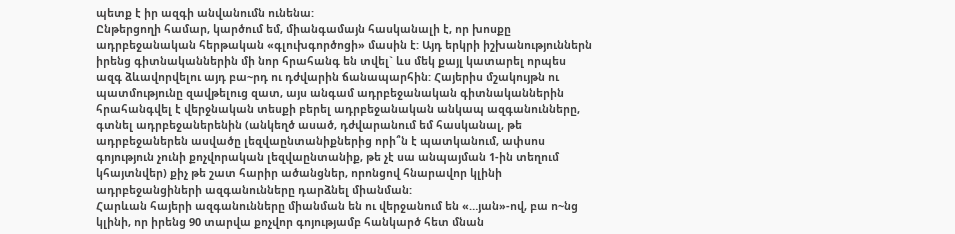պետք է իր ազգի անվանումն ունենա:
Ընթերցողի համար, կարծում եմ, միանգամայն հասկանալի է, որ խոսքը ադրբեջանական հերթական «գլուխգործոցի» մասին է: Այդ երկրի իշխանություններն իրենց գիտնականներին մի նոր հրահանգ են տվել` ևս մեկ քայլ կատարել որպես ազգ ձևավորվելու այդ բա~րդ ու դժվարին ճանապարհին: Հայերիս մշակույթն ու պատմությունը զավթելուց զատ, այս անգամ ադրբեջանական գիտնականներին հրահանգվել է վերջնական տեսքի բերել ադրբեջանական անկապ ազգանունները, գտնել ադրբեջաներենին (անկեղծ ասած, դժվարանում եմ հասկանալ, թե ադրբեջաներեն ասվածը լեզվաընտանիքներից որի՞ն է պատկանում, ափսոս գոյություն չունի քոչվորական լեզվաընտանիք, թե չէ սա անպայման 1-ին տեղում կհայտնվեր) քիչ թե շատ հարիր ածանցներ, որոնցով հնարավոր կլինի ադրբեջանցիների ազգանունները դարձնել միանման:
Հարևան հայերի ազգանունները միանման են ու վերջանում են «…յան»-ով, բա ո~նց կլինի, որ իրենց 90 տարվա քոչվոր գոյությամբ հանկարծ հետ մնան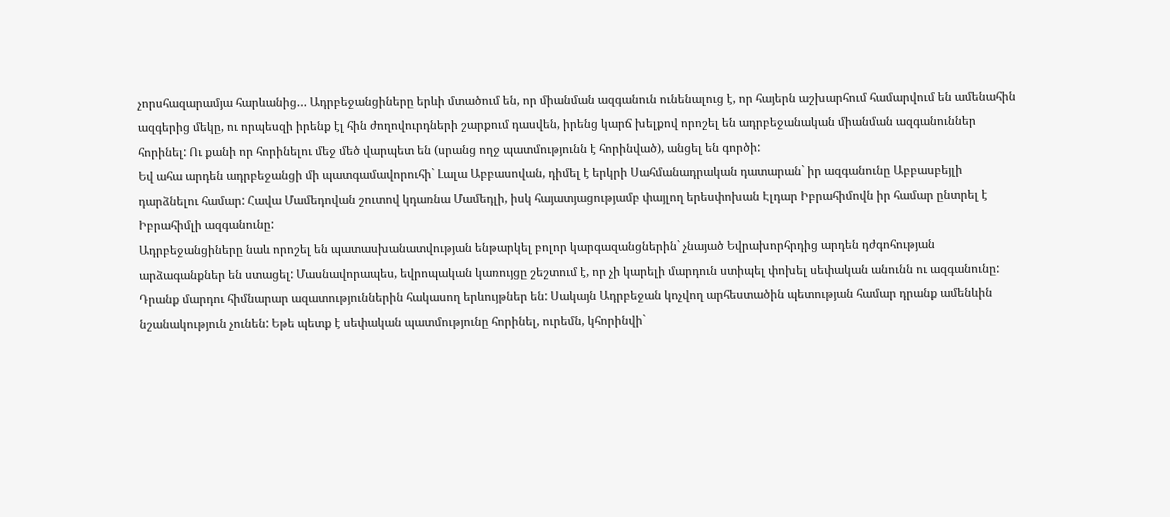չորսհազարամյա հարևանից… Ադրբեջանցիները երևի մտածում են, որ միանման ազգանուն ունենալուց է, որ հայերն աշխարհում համարվում են ամենահին ազգերից մեկը, ու որպեսզի իրենք էլ հին ժողովուրդների շարքում դասվեն, իրենց կարճ խելքով որոշել են ադրբեջանական միանման ազգանուններ հորինել: Ու քանի որ հորինելու մեջ մեծ վարպետ են (սրանց ողջ պատմությունն է հորինված), անցել են գործի:
Եվ ահա արդեն ադրբեջանցի մի պատգամավորուհի` Լալա Աբբասովան, դիմել է երկրի Սահմանադրական դատարան` իր ազգանունը Աբբասբեյլի դարձնելու համար: Հավա Մամեդովան շուտով կդառնա Մամեդլի, իսկ հայատյացությամբ փայլող երեսփոխան Էլդար Իբրահիմովն իր համար ընտրել է Իբրահիմլի ազգանունը:
Ադրբեջանցիները նաև որոշել են պատասխանատվության ենթարկել բոլոր կարգազանցներին` չնայած Եվրախորհրդից արդեն դժգոհության արձագանքներ են ստացել: Մասնավորապես, եվրոպական կառույցը շեշտում է, որ չի կարելի մարդուն ստիպել փոխել սեփական անունն ու ազգանունը: Դրանք մարդու հիմնարար ազատություններին հակասող երևույթներ են: Սակայն Ադրբեջան կոչվող արհեստածին պետության համար դրանք ամենևին նշանակություն չունեն: Եթե պետք է սեփական պատմությունը հորինել, ուրեմն, կհորինվի`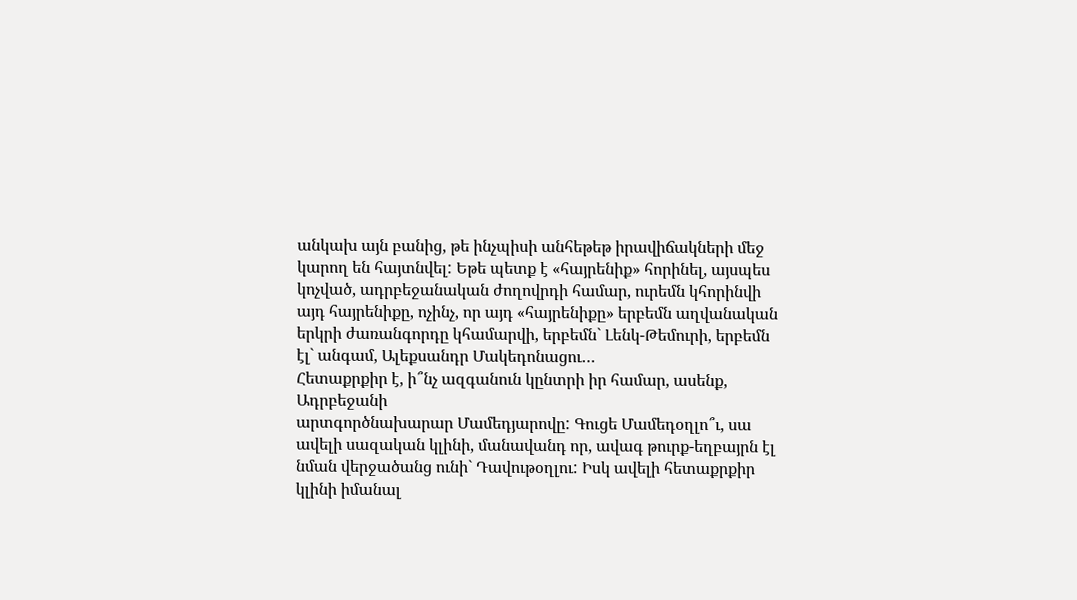անկախ այն բանից, թե ինչպիսի անհեթեթ իրավիճակների մեջ կարող են հայտնվել: Եթե պետք է «հայրենիք» հորինել, այսպես կոչված, ադրբեջանական ժողովրդի համար, ուրեմն կհորինվի այդ հայրենիքը, ոչինչ, որ այդ «հայրենիքը» երբեմն աղվանական երկրի ժառանգորդը կհամարվի, երբեմն` Լենկ-Թեմուրի, երբեմն էլ` անգամ, Ալեքսանդր Մակեդոնացու…
Հետաքրքիր է, ի՞նչ ազգանուն կընտրի իր համար, ասենք, Ադրբեջանի
արտգործնախարար Մամեդյարովը: Գուցե Մամեդօղլո՞ւ, սա ավելի սազական կլինի, մանավանդ որ, ավագ թուրք-եղբայրն էլ նման վերջածանց ունի` Դավութօղլու: Իսկ ավելի հետաքրքիր կլինի իմանալ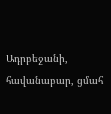Ադրբեջանի, հավանաբար, ցմահ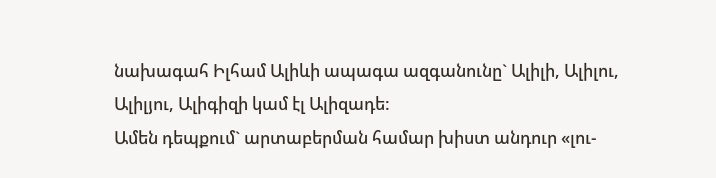նախագահ Իլհամ Ալիևի ապագա ազգանունը` Ալիլի, Ալիլու, Ալիլյու, Ալիգիզի կամ էլ Ալիզադե:
Ամեն դեպքում` արտաբերման համար խիստ անդուր «լու-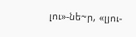լու»-նե~ր, «լյու-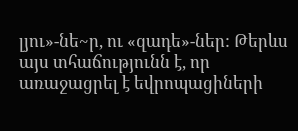լյու»-նե~ր, ու «զադե»-ներ: Թերևս այս տհաճությունն է, որ առաջացրել է եվրոպացիների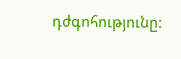դժգոհությունը: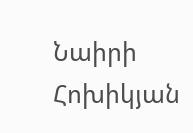Նաիրի Հոխիկյան